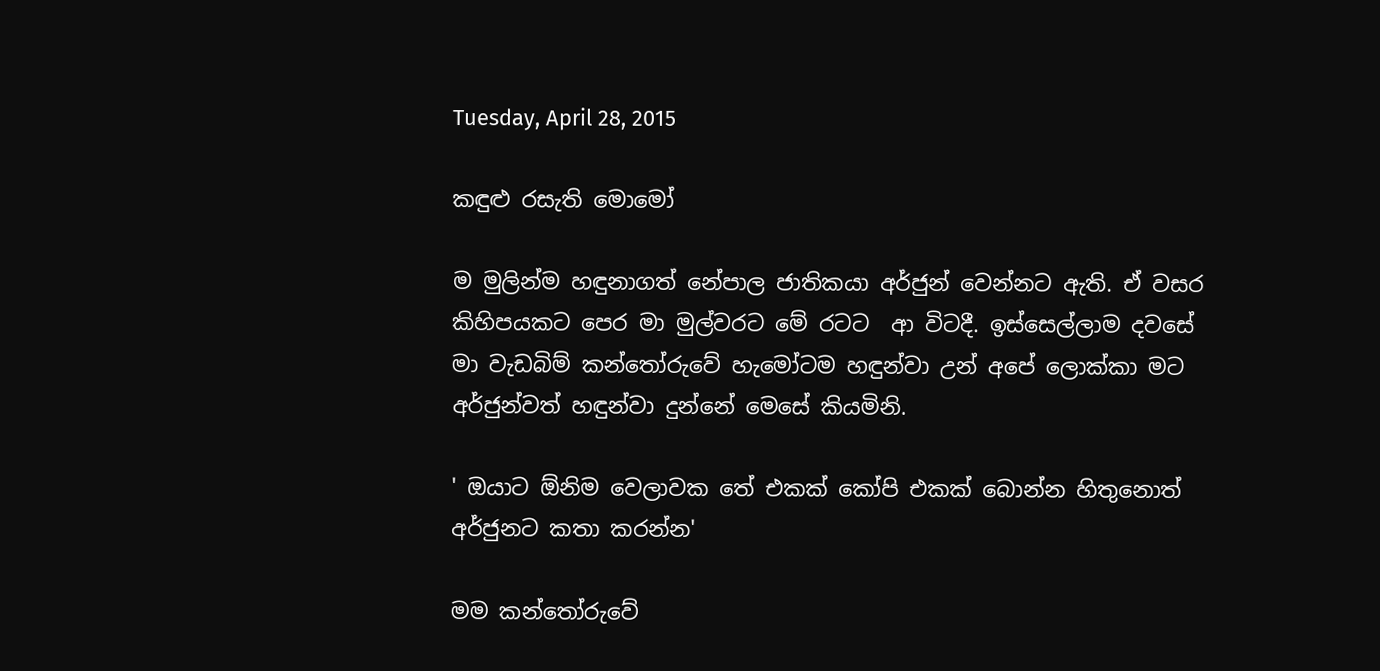Tuesday, April 28, 2015

කඳුළු රසැති මොමෝ

ම මුලින්ම හඳුනාගත් නේපාල ජාතිකයා අර්ජුන් වෙන්නට ඇති. ඒ වසර කිහිපයකට පෙර මා මුල්වරට මේ රටට  ආ විටදී. ඉස්සෙල්ලාම දවසේ මා වැඩබිම් කන්තෝරුවේ හැමෝටම හඳුන්වා උන් අපේ ලොක්කා මට අර්ජුන්වත් හඳුන්වා දුන්නේ මෙසේ කියමිනි.

' ඔයාට ඕනිම වෙලාවක තේ එකක් කෝපි එකක් බොන්න හිතුනොත්  අර්ජුනට කතා කරන්න'

මම කන්තෝරුවේ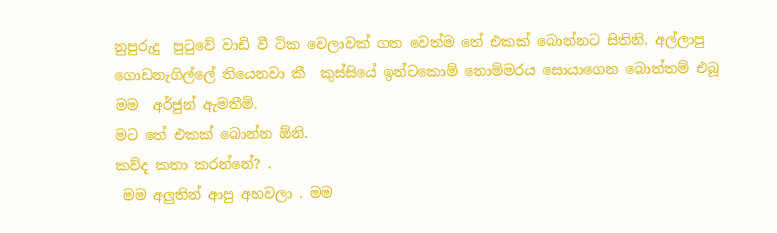නුපුරුදු  පුටුවේ වාඩි වී ටික වෙලාවක් ගත වෙත්ම තේ එකක් බොන්නට සිතිනි. අල්ලාපු ගොඩනැගිල්ලේ තියෙනවා කී  කුස්සියේ ඉන්ටකොම් නොම්මරය සොයාගෙන බොත්තම් එබූ මම  අර්ජුන් ඇමතීමි.
මට තේ එකක් බොන්න ඕනි.
කව්ද කතා කරන්නේ? .
 මම අලුතින් ආපු අහවලා . මම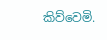කිව්වෙමි.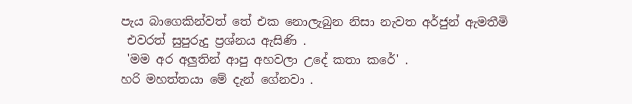පැය බාගෙකින්වත් තේ එක නොලැබුන නිසා නැවත අර්ජුන් ඇමතීමි
 එවරත් සුපුරුදු ප්‍රශ්නය ඇසිණි .
 'මම අර අලුතින් ආපු අහවලා උදේ කතා කරේ' .
හරි මහත්තයා මේ දැන් ගේනවා .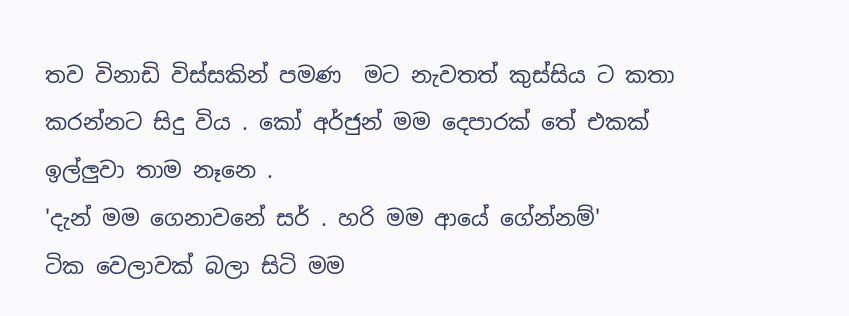තව විනාඩි විස්සකින් පමණ  මට නැවතත් කුස්සිය ට කතා කරන්නට සිදු විය . කෝ අර්ජුන් මම දෙපාරක් තේ එකක් ඉල්ලුවා තාම නෑනෙ .
'දැන් මම ගෙනාවනේ සර් . හරි මම ආයේ ගේන්නම්'
ටික වෙලාවක් බලා සිටි මම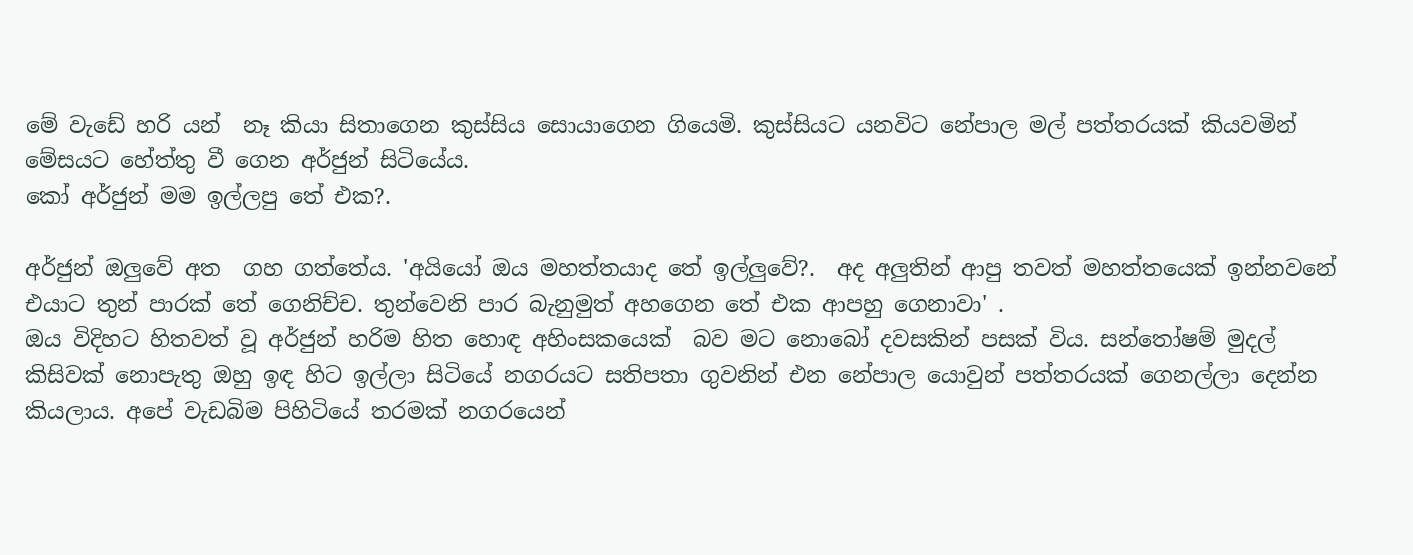මේ වැඩේ හරි යන්  නෑ කියා සිතාගෙන කුස්සිය සොයාගෙන ගියෙමි. කුස්සියට යනවිට නේපාල මල් පත්තරයක් කියවමින් මේසයට හේත්තු වී ගෙන අර්ජුන් සිටියේය.
කෝ අර්ජුන් මම ඉල්ලපු තේ එක?.

අර්ජුන් ඔලුවේ අත  ගහ ගත්තේය. 'අයියෝ ඔය මහත්තයාද තේ ඉල්ලුවේ?.  අද අලුතින් ආපු තවත් මහත්තයෙක් ඉන්නවනේ එයාට තුන් පාරක් තේ ගෙනිච්ච. තුන්වෙනි පාර බැනුමුත් අහගෙන තේ එක ආපහු ගෙනාවා' .
ඔය විදිහට හිතවත් වූ අර්ජුන් හරිම හිත හොඳ අහිංසකයෙක්  බව මට නොබෝ දවසකින් පසක් විය. සන්තෝෂම් මුදල් කිසිවක් නොපැතු ඔහු ඉඳ හිට ඉල්ලා සිටියේ නගරයට සතිපතා ගුවනින් එන නේපාල යොවුන් පත්තරයක් ගෙනල්ලා දෙන්න කියලාය. අපේ වැඩබිම පිහිටියේ තරමක් නගරයෙන්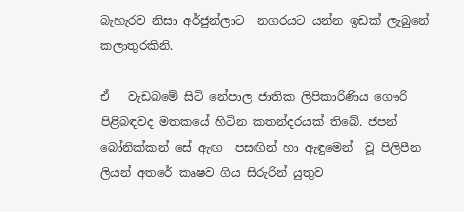බැහැරව නිසා අර්ජුන්ලාට  නගරයට යන්න ඉඩක් ලැබුනේ කලාතුරකිනි.

ඒ   වැඩබමේ සිටි නේපාල ජාතික ලිපිකාරිණිය ගෞරි  පිළිබඳවද මතකයේ හිටින කතන්දරයක් තිබේ. ජපන් බෝනික්කන් සේ ඇඟ  පසඟින් හා ඇඳුමෙන්  වූ පිලිපීන ලියන් අතරේ කෘෂව ගිය සිරුරින් යුතුව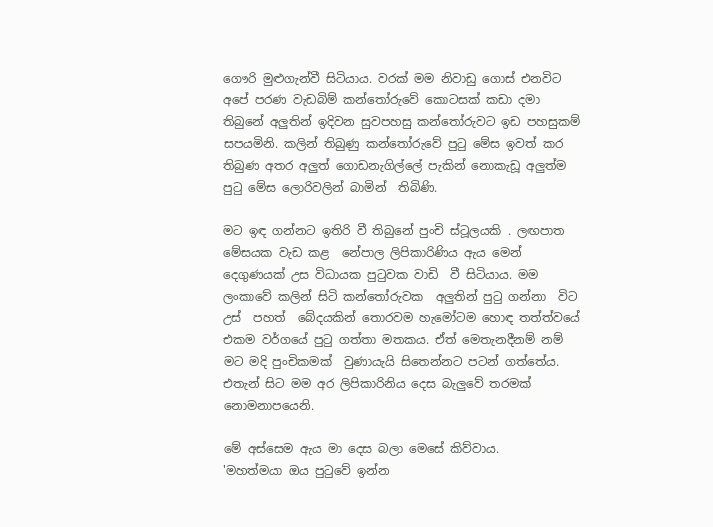ගෞරි මුළුගැන්වී සිටියාය. වරක් මම නිවාඩු ගොස් එනවිට  අපේ පරණ වැඩබිම් කන්තෝරුවේ කොටසක් කඩා දමා තිබුනේ අලුතින් ඉදිවන සුවපහසු කන්තෝරුවට ඉඩ පහසුකම් සපයමිනි. කලින් තිබුණු කන්තෝරුවේ පුටු මේස ඉවත් කර  තිබුණ අතර අලුත් ගොඩනැගිල්ලේ පැකින් නොකැඩූ අලුත්ම පුටු මේස ලොරිවලින් බාමින්  තිබිණි.

මට ඉඳ ගන්නට ඉතිරි වී තිබුනේ පුංචි ස්ටූලයකි . ලඟපාත මේසයක වැඩ කළ  නේපාල ලිපිකාරිණිය ඇය මෙන් දෙගුණයක් උස විධායක පුටුවක වාඩි  වී සිටියාය. මම ලංකාවේ කලින් සිටි කන්තෝරුවක  අලුතින් පුටු ගන්නා  විට උස්  පහත්  බේදයකින් තොරවම හැමෝටම හොඳ තත්ත්වයේ එකම වර්ගයේ පුටු ගත්තා මතකය. ඒත් මෙතැනදීනම් නම්  මට මදි පුංචිකමක්  වුණායැයි සිතෙන්නට පටන් ගත්තේය. එතැන් සිට මම අර ලිපිකාරිනිය දෙස බැලුවේ තරමක් නොමනාපයෙනි.

මේ අස්සෙම ඇය මා දෙස බලා මෙසේ කිව්වාය.
'මහත්මයා ඔය පුටුවේ ඉන්න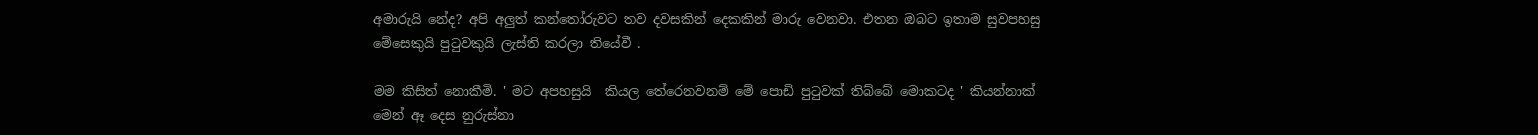අමාරුයි නේද? අපි අලුත් කන්තෝරුවට තව දවසකින් දෙකකින් මාරු වෙනවා. එතන ඔබට ඉතාම සුවපහසු මේසෙකුයි පුටුවකුයි ලැස්ති කරලා තියේවී .

මම කිසිත් නොකීමි. ' මට අපහසුයි  කියල තේරෙනවනම් මේ පොඩි පුටුවක් තිබ්බේ මොකටද ' කියන්නාක් මෙන් ඈ දෙස නුරුස්නා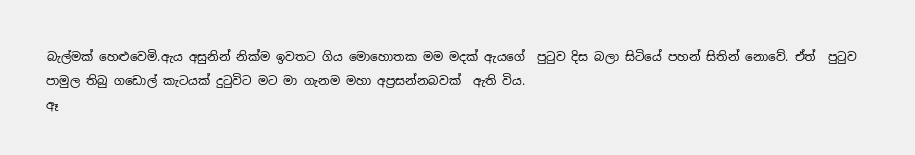බැල්මක් හෙළුවෙමි.ඇය අසුනින් නික්ම ඉවතට ගිය මොහොතක මම මදක් ඇයගේ  පුටුව දිස බලා සිටියේ පහන් සිතින් නොවේ. ඒත්  පුටුව පාමුල තිබු ගඩොල් කැටයක් දුටුවිට මට මා ගැනම මහා අප්‍රසන්නබවක්  ඇති විය.
ඈ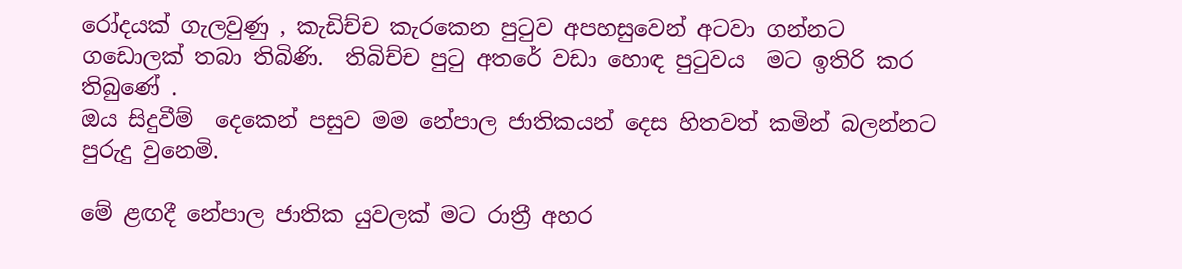රෝදයක් ගැලවුණු , කැඩිච්ච කැරකෙන පුටුව අපහසුවෙන් අටවා ගන්නට ගඩොලක් තබා තිබිණි.  තිබිච්ච පුටු අතරේ වඩා හොඳ පුටුවය  මට ඉතිරි කර තිබුණේ .
ඔය සිදුවීම්  දෙකෙන් පසුව මම නේපාල ජාතිකයන් දෙස හිතවත් කමින් බලන්නට පුරුදු වුනෙමි.

මේ ළඟදී නේපාල ජාතික යුවලක් මට රාත්‍රී අහර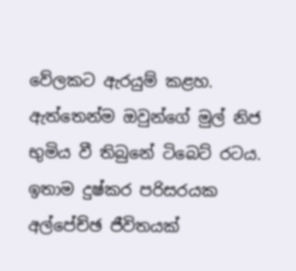වේලකට ඇරයුම් කළහ. ඇත්තෙන්ම ඔවුන්ගේ මුල් නිජ භුමිය වී තිබුනේ ටිබෙට් රටය. ඉතාම දුෂ්කර පරිසරයක අල්පේච්ඡ ජීවිතයක්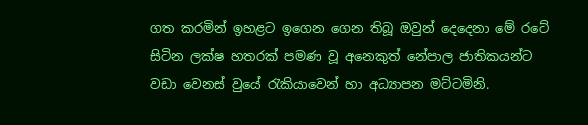ගත කරමින් ඉහළට ඉගෙන ගෙන තිබූ ඔවුන් දෙදෙනා මේ රටේ සිටින ලක්ෂ හතරක් පමණ වූ අනෙකුත් නේපාල ජාතිකයන්ට වඩා වෙනස් වුයේ රැකියාවෙන් හා අධ්‍යාපන මට්ටමිනි.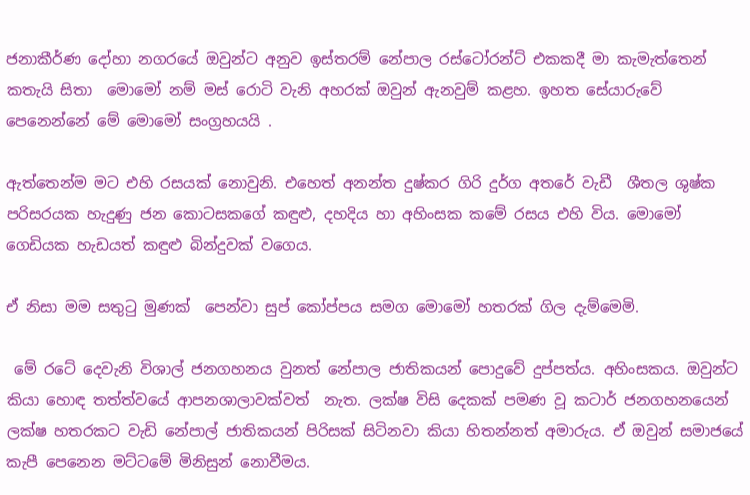ජනාකීර්ණ දෝහා නගරයේ ඔවුන්ට අනුව ඉස්තරම් නේපාල රස්ටෝරන්ට් එකකදී මා කැමැත්තෙන් කතැයි සිතා  මොමෝ නම් මස් රොටි වැනි අහරක් ඔවුන් ඇනවුම් කළහ. ඉහත සේයාරුවේ පෙනෙන්නේ මේ මොමෝ සංග්‍රහයයි .

ඇත්තෙන්ම මට එහි රසයක් නොවුනි. එහෙත් අනන්ත දුෂ්කර ගිරි දුර්ග අතරේ වැඩී  ශීතල ශුෂ්ක පරිසරයක හැදුණු ජන කොටසකගේ කඳුළු, දහදිය හා අහිංසක කමේ රසය එහි විය. මොමෝ ගෙඩියක හැඩයත් කඳුළු බින්දුවක් වගෙය.

ඒ නිසා මම සතුටු මුණක්  පෙන්වා සුප් කෝප්පය සමග මොමෝ හතරක් ගිල දැම්මෙමි.

 මේ රටේ දෙවැනි විශාල් ජනගහනය වුනත් නේපාල ජාතිකයන් පොදුවේ දුප්පත්ය. අහිංසකය. ඔවුන්ට කියා හොඳ තත්ත්වයේ ආපනශාලාවක්වත්  නැත. ලක්ෂ විසි දෙකක් පමණ වූ කටාර් ජනගහනයෙන් ලක්ෂ හතරකට වැඩි නේපාල් ජාතිකයන් පිරිසක් සිටිනවා කියා හිතන්නත් අමාරුය. ඒ ඔවුන් සමාජයේ කැපී පෙනෙන මට්ටමේ මිනිසුන් නොවීමය.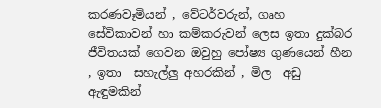කරණවෑමියන් , වේටර්වරුන්, ගෘහ සේවිකාවන් හා කම්කරුවන් ලෙස ඉතා දුක්බර ජීවිතයක් ගෙවන ඔවුහු පෝෂ්‍ය ගුණයෙන් හීන , ඉතා  සහැල්ලු අහරකින් , මිල  අඩු ඇඳුමකින්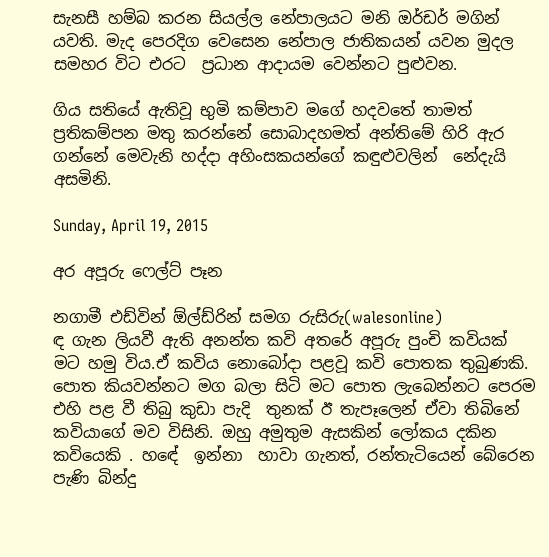සැනසී හම්බ කරන සියල්ල නේපාලයට මනි ඔර්ඩර් මගින් යවති. මැද පෙරදිග වෙසෙන නේපාල ජාතිකයන් යවන මුදල සමහර විට එරට  ප්‍රධාන ආදායම වෙන්නට පුළුවන.

ගිය සතියේ ඇතිවූ භුමි කම්පාව මගේ හදවතේ තාමත් ප්‍රතිකම්පන මතු කරන්නේ සොබාදහමත් අන්තිමේ හිරි ඇර ගන්නේ මෙවැනි හද්දා අහිංසකයන්ගේ කඳුළුවලින්  නේදැයි අසමිනි.

Sunday, April 19, 2015

අර අපූරු ෆෙල්ට් පෑන

නගාමී එඩ්වින් ඕල්ඩ්රින් සමග රුසිරු(walesonline)
ඳ ගැන ලියවී ඇති අනන්ත කවි අතරේ අපූරු පුංචි කවියක් මට හමු විය.ඒ කවිය නොබෝදා පළවූ කවි පොතක තුබුණකි. පොත කියවන්නට මග බලා සිටි මට පොත ලැබෙන්නට පෙරම එහි පළ වී තිබු කුඩා පැදි  තුනක් ඊ තැපෑලෙන් ඒවා තිබිනේ කවියාගේ මව විසිනි. ඔහු අමුතුම ඇසකින් ලෝකය දකින කවියෙකි . හඳේ  ඉන්නා  හාවා ගැනත්, රන්තැටියෙන් බේරෙන පැණි බින්දු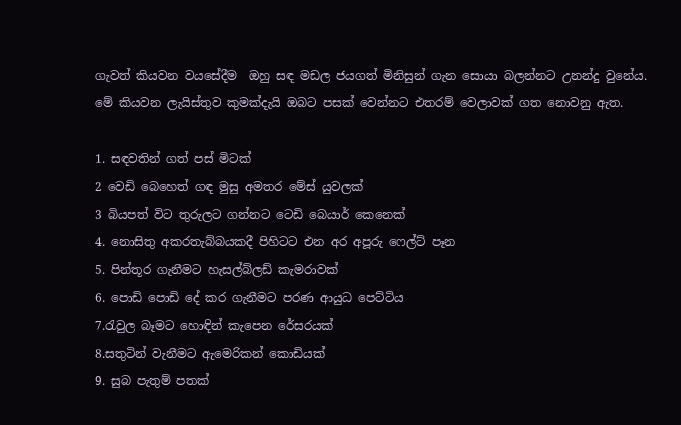ගැවත් කියවන වයසේදීම  ඔහු සඳ මඩල ජයගත් මිනිසුන් ගැන සොයා බලන්නට උනන්දු වුනේය.
මේ කියවන ලැයිස්තුව කුමක්දැයි ඔබට පසක් වෙන්නට එතරම් වෙලාවක් ගත නොවනු ඇත.

1. සඳවතින් ගත් පස් මිටක්
2 වෙඩි බෙහෙත් ගඳ මුසු අමතර මේස් යුවලක්
3 බියපත් විට තුරුලට ගන්නට ටෙඩි බෙයාර් කෙනෙක්
4. නොසිතු අකරතැබ්බයකදී පිහිටට එන අර අපූරු ෆෙල්ට් පෑන
5. පින්තූර ගැනීමට හැසල්බ්ලඩ් කැමරාවක්
6. පොඩි පොඩි දේ කර ගැනීමට පරණ ආයුධ පෙට්ටිය
7.රැවුල බෑමට හොඳින් කැපෙන රේසරයක්
8.සතුටින් වැනීමට ඇමෙරිකන් කොඩියක්
9. සුබ පැතුම් පතක්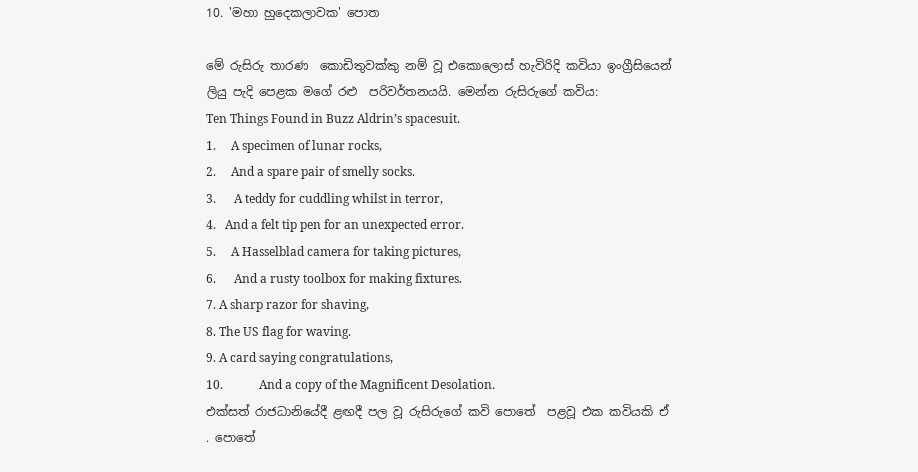10. 'මහා හුදෙකලාවක' පොත

මේ රුසිරු තාරණ  කොඩිතුවක්කු නම් වූ එකොලොස් හැවිරිදි කවියා ඉංග්‍රීසියෙන් ලියු පැදි පෙළක මගේ රළු  පරිවර්තනයයි. මෙන්න රුසිරුගේ කවිය:
Ten Things Found in Buzz Aldrin’s spacesuit.
1.     A specimen of lunar rocks,
2.     And a spare pair of smelly socks.
3.      A teddy for cuddling whilst in terror,
4.   And a felt tip pen for an unexpected error.
5.     A Hasselblad camera for taking pictures,
6.      And a rusty toolbox for making fixtures.
7. A sharp razor for shaving,
8. The US flag for waving.
9. A card saying congratulations,
10.            And a copy of the Magnificent Desolation.
එක්සත් රාජධානියේදී ළඟදී පල වූ රුසිරුගේ කවි පොතේ  පළවූ එක කවියකි ඒ . පොතේ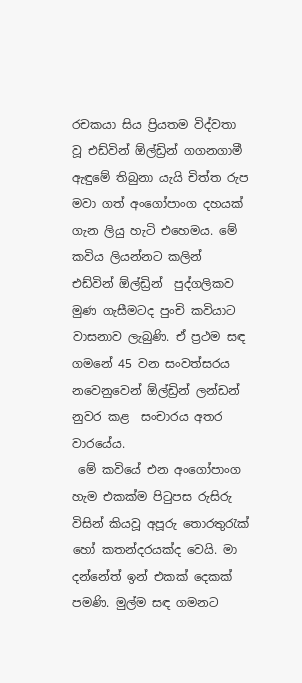රචකයා සිය ප්‍රියතම විද්වතා වූ එඩ්වින් ඕල්ඩ්‍රින් ගගනගාමී  ඇඳුමේ තිබුනා යැයි චිත්ත රුප මවා ගත් අංගෝපාංග දහයක් ගැන ලියු හැටි එහෙමය. මේ කවිය ලියන්නට කලින්  එඩ්වින් ඕල්ඩ්‍රින්  පුද්ගලිකව මුණ ගැසීමටද පුංචි කවියාට වාසනාව ලැබුණි. ඒ ප්‍රථම සඳ ගමනේ 45 වන සංවත්සරය නවෙනුවෙන් ඕල්ඩ්‍රින් ලන්ඩන් නුවර කළ  සංචාරය අතර වාරයේය.
 මේ කවියේ එන අංගෝපාංග හැම එකක්ම පිටුපස රුසිරු විසින් කියවූ අපූරු තොරතුරැක්   හෝ කතන්දරයක්ද වෙයි. මා දන්නේත් ඉන් එකක් දෙකක් පමණි. මුල්ම සඳ ගමනට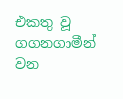එකතු වූ ගගනගාමීන් වන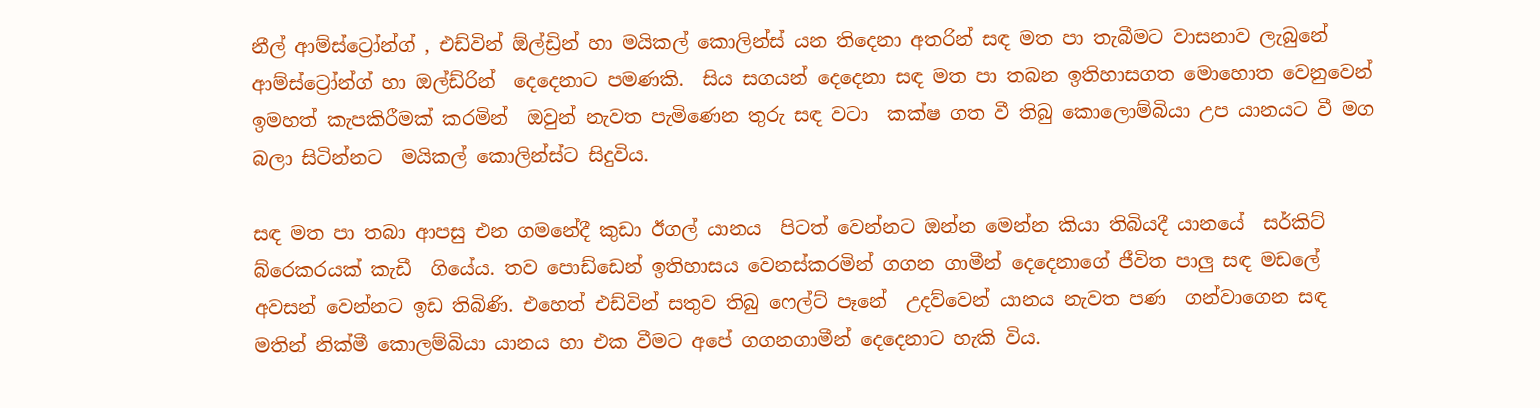නීල් ආම්ස්ට්‍රෝන්ග් , එඩ්වින් ඕල්ඩ්‍රින් හා මයිකල් කොලින්ස් යන තිදෙනා අතරින් සඳ මත පා තැබීමට වාසනාව ලැබුනේ ආම්ස්ට්‍රෝන්ග් හා ඔල්ඩ්රින්  දෙදෙනාට පමණකි.  සිය සගයන් දෙදෙනා සඳ මත පා තබන ඉතිහාසගත මොහොත වෙනුවෙන් ඉමහත් කැපකිරීමක් කරමින්  ඔවුන් නැවත පැමිණෙන තුරු සඳ වටා  කක්ෂ ගත වී තිබු කොලොම්බියා උප යානයට වී මග බලා සිටින්නට  මයිකල් කොලින්ස්ට සිදුවිය.

සඳ මත පා තබා ආපසු එන ගමනේදී කුඩා ඊගල් යානය  පිටත් වෙන්නට ඔන්න මෙන්න කියා තිබියදී යානයේ  සර්කිට් බ්රෙකරයක් කැඩී  ගියේය. තව පොඩ්ඩෙන් ඉතිහාසය වෙනස්කරමින් ගගන ගාමීන් දෙදෙනාගේ ජීවිත පාලු සඳ මඩලේ අවසන් වෙන්නට ඉඩ තිබිණි. එහෙත් එඩ්වින් සතුව තිබු ෆෙල්ට් පෑනේ  උදව්වෙන් යානය නැවත පණ  ගන්වාගෙන සඳ මතින් නික්මී කොලම්බියා යානය හා එක වීමට අපේ ගගනගාමීන් දෙදෙනාට හැකි විය.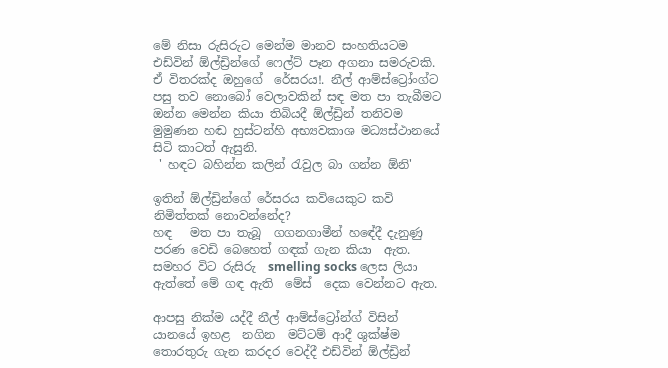මේ නිසා රුසිරුට මෙන්ම මානව සංහතියටම එඩ්වින් ඕල්ඩ්‍රින්ගේ ෆෙල්ට් පෑන අගනා සමරුවකි.
ඒ විතරක්ද ඔහුගේ  රේසරය!. නීල් ආම්ස්ට්‍රෝංග්ට පසු තව නොබෝ වෙලාවකින් සඳ මත පා තැබීමට ඔන්න මෙන්න කියා තිබියදී ඕල්ඩ්‍රින් තනිවම මුමුණන හඬ හුස්ටන්හි අභ්‍යවකාශ මධ්‍යස්ථානයේ සිටි කාටත් ඇසුනි.
 ' හඳට බහින්න කලින් රැවුල බා ගන්න ඕනි'

ඉතින් ඕල්ඩ්‍රින්ගේ රේසරය කවියෙකුට කවි නිමිත්තක් නොවන්නේද?
හඳ   මත පා තැබූ  ගගනගාමීන් හඳේදී දැනුණු පරණ වෙඩි බෙහෙත් ගඳක් ගැන කියා  ඇත. සමහර විට රුසිරු  smelling socks ලෙස ලියා ඇත්තේ මේ ගඳ ඇති  මේස්  දෙක වෙන්නට ඇත.

ආපසු නික්ම යද්දී නීල් ආම්ස්ට්‍රෝන්ග් විසින් යානයේ ඉහළ  නගින  මට්ටම් ආදී ශුක්ෂ්ම තොරතුරු ගැන කරදර වෙද්දී එඩ්වින් ඕල්ඩ්‍රින්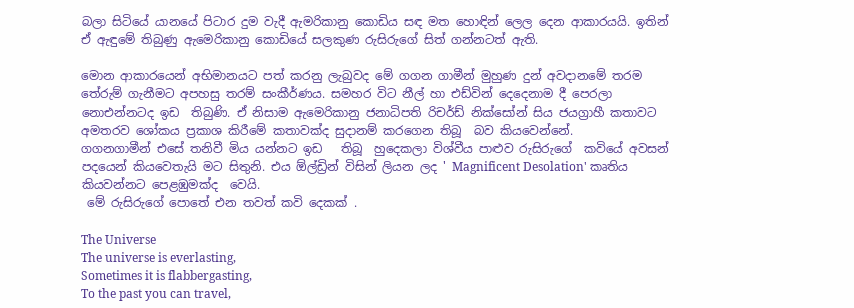බලා සිටියේ යානයේ පිටාර දුම වැදී ඇමරිකානු කොඩිය සඳ මත හොඳින් ලෙල දෙන ආකාරයයි. ඉතින් ඒ ඇඳුමේ තිබුණු ඇමෙරිකානු කොඩියේ සලකුණ රුසිරුගේ සිත් ගන්නටත් ඇති.

මොන ආකාරයෙන් අභිමානයට පත් කරනු ලැබුවද මේ ගගන ගාමීන් මුහුණ දුන් අවදානමේ තරම  තේරුම් ගැනීමට අපහසු තරම් සංකීර්ණය. සමහර විට නීල් හා එඩ්වින් දෙදෙනාම දී පෙරලා නොඑන්නටද ඉඩ  තිබුණි. ඒ නිසාම ඇමෙරිකානු ජනාධිපති රිචර්ඩ් නික්සෝන් සිය ජයග්‍රාහී කතාවට අමතරව ශෝකය ප්‍රකාශ කිරීමේ කතාවක්ද සුදානම් කරගෙන තිබූ  බව කියවෙන්නේ.
ගගනගාමීන් එසේ තනිවී මිය යන්නට ඉඩ   තිබූ  හුදෙකලා විශ්වීය පාළුව රුසිරුගේ  කවියේ අවසන් පදයෙන් කියවෙතැයි මට සිතුනි. එය ඕල්ඩ්‍රින් විසින් ලියන ලද ' Magnificent Desolation' කෘතිය කියවන්නට පෙළඹුමක්ද  වෙයි.
 මේ රුසිරුගේ පොතේ එන තවත් කවි දෙකක් .

The Universe
The universe is everlasting,
Sometimes it is flabbergasting,
To the past you can travel,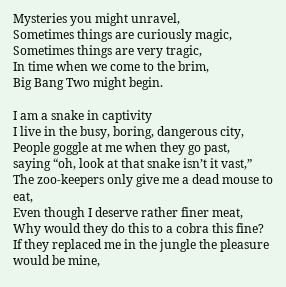Mysteries you might unravel,
Sometimes things are curiously magic,
Sometimes things are very tragic,
In time when we come to the brim,
Big Bang Two might begin.

I am a snake in captivity
I live in the busy, boring, dangerous city,
People goggle at me when they go past,
saying “oh, look at that snake isn’t it vast,”
The zoo-keepers only give me a dead mouse to eat,
Even though I deserve rather finer meat,
Why would they do this to a cobra this fine?
If they replaced me in the jungle the pleasure would be mine,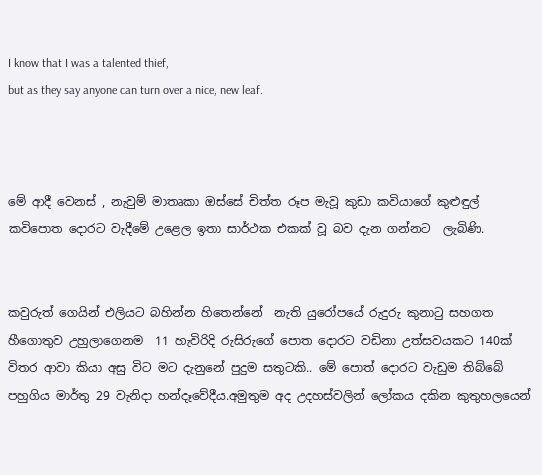I know that I was a talented thief,
but as they say anyone can turn over a nice, new leaf.



මේ ආදී වෙනස් , නැවුම් මාතෘකා ඔස්සේ චිත්ත රූප මැවූ කුඩා කවියාගේ කුළුඳුල් කවිපොත දොරට වැදීමේ උළෙල ඉතා සාර්ථක එකක් වූ බව දැන ගන්නට  ලැබිණි.


කවුරුත් ගෙයින් එලියට බහින්න හිතෙන්නේ  නැති යුරෝපයේ රුදුරු කුනාටු සහගත හීගොතුව උහුලාගෙනම  11 හැවිරිදි රුසිරුගේ පොත දොරට වඩිනා උත්සවයකට 140ක් විතර ආවා කියා අසු විට මට දැනුනේ පුදුම සතුටකි.. මේ පොත් දොරට වැඩුම තිබ්බේ පහුගිය මාර්තු 29 වැනිදා හන්දෑවේදීය.අමුතුම අද උදහස්වලින් ලෝකය දකින කුතුහලයෙන්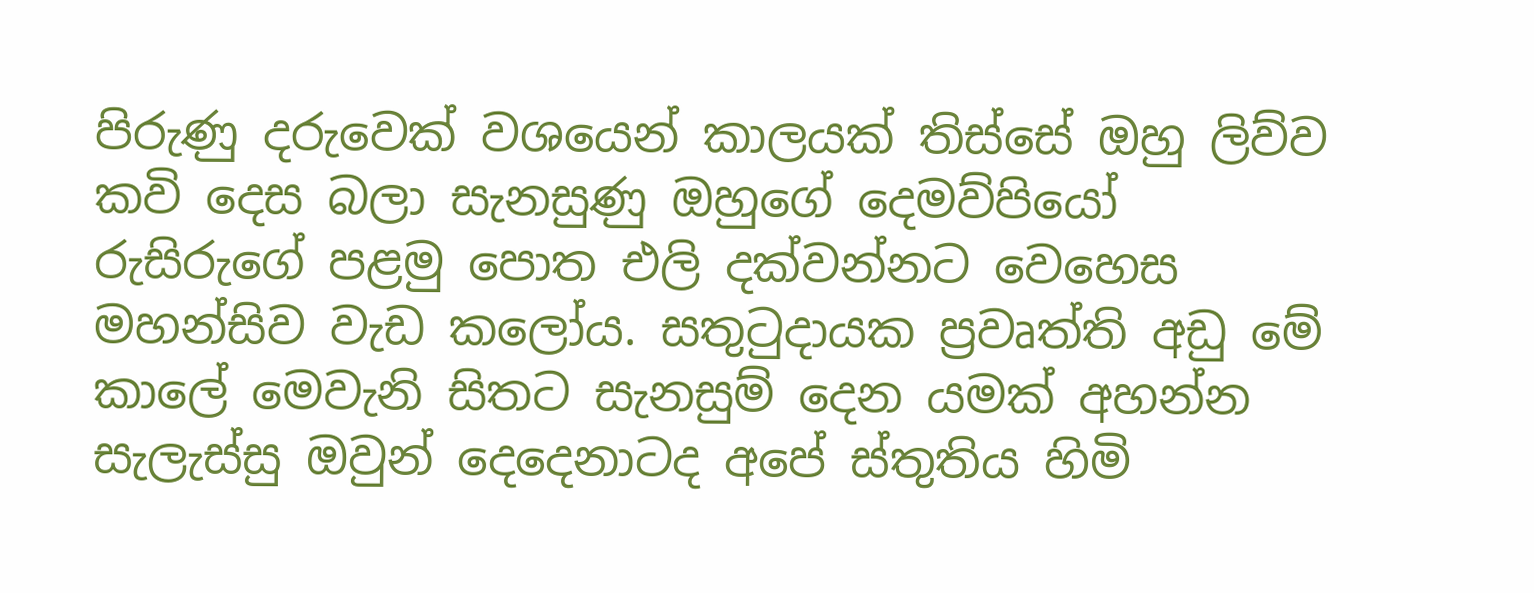පිරුණු දරුවෙක් වශයෙන් කාලයක් තිස්සේ ඔහු ලිව්ව කවි දෙස බලා සැනසුණු ඔහුගේ දෙමව්පියෝ  රුසිරුගේ පළමු පොත එලි දක්වන්නට වෙහෙස මහන්සිව වැඩ කලෝය. සතුටුදායක ප්‍රවෘත්ති අඩු මේ කාලේ මෙවැනි සිතට සැනසුම් දෙන යමක් අහන්න සැලැස්සු ඔවුන් දෙදෙනාටද අපේ ස්තුතිය හිමි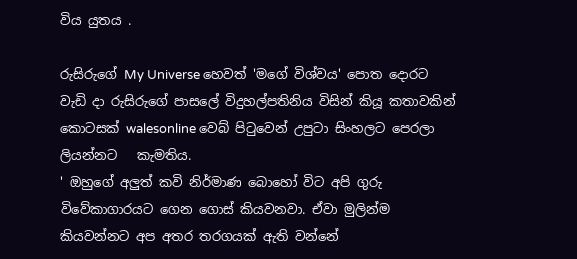විය යුතය .

රුසිරුගේ My Universe හෙවත් 'මගේ විශ්වය' පොත දොරට වැඩි දා රුසිරුගේ පාසලේ විදුහල්පතිනිය විසින් කියූ කතාවකින් කොටසක් walesonline වෙබ් පිටුවෙන් උපුටා සිංහලට පෙරලා ලියන්නට   කැමතිය.
' ඔහුගේ අලුත් කවි නිර්මාණ බොහෝ විට අපි ගුරු විවේකාගාරයට ගෙන ගොස් කියවනවා. ඒවා මුලින්ම කියවන්නට අප අතර තරගයක් ඇති වන්නේ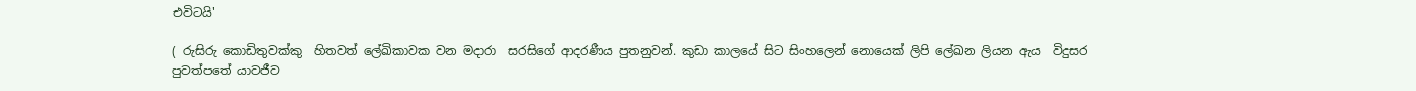එවිටයි'

( රුසිරු කොඩිතුවක්කු  හිතවත් ලේඛිකාවක වන මදාරා  සරසිගේ ආදරණීය පුතනුවන්. කුඩා කාලයේ සිට සිංහලෙන් නොයෙක් ලිපි ලේඛන ලියන ඇය  විදුසර පුවත්පතේ යාවජීව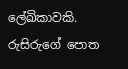ලේඛිකාවකි. රුසිරුගේ පොත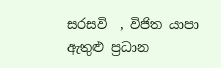සරසවි  , විජිත යාපා ඇතුළු ප්‍රධාන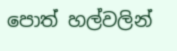පොත් හල්වලින්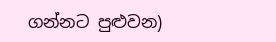ගන්නට පුළුවන)